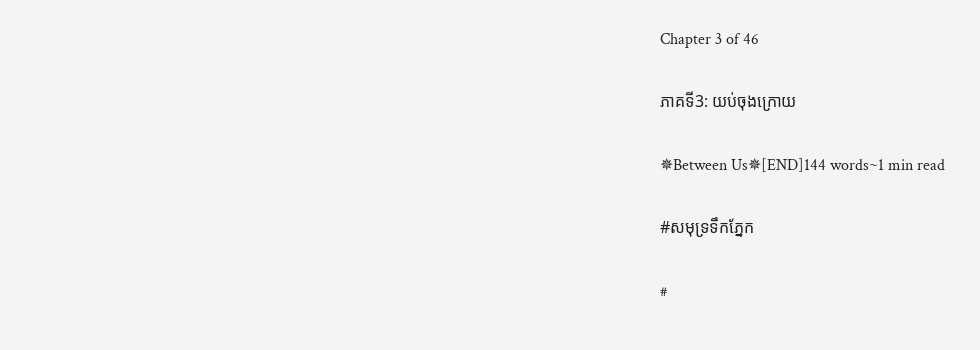Chapter 3 of 46

ភាគទី3: យប់ចុងក្រោយ

✵Between Us✵[END]144 words~1 min read

#សមុទ្រទឹកភ្នែក

#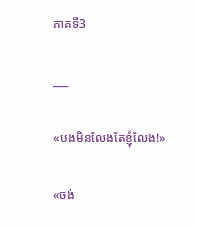ភាគទី3

___

«បងមិនលែងតែខ្ញុំលែង!»

«ចង់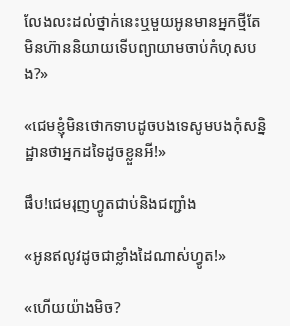លែងលះដល់ថ្នាក់នេះឬមួយអូនមានអ្នកថ្មីតែមិនហ៊ាននិយាយទើបព្យាយាមចាប់កំហុសបង?»

«ជេមខ្ញុំមិនថោកទាបដូចបងទេសូមបងកុំសន្និដ្ឋានថាអ្នកដទៃដូចខ្លួនអី!»

ផឹប!ជេមរុញហ្វូតជាប់និងជញ្ជាំង

«អូនឥលូវដូចជាខ្លាំងដៃណាស់ហ្វូត!»

«ហើយយ៉ាងមិច?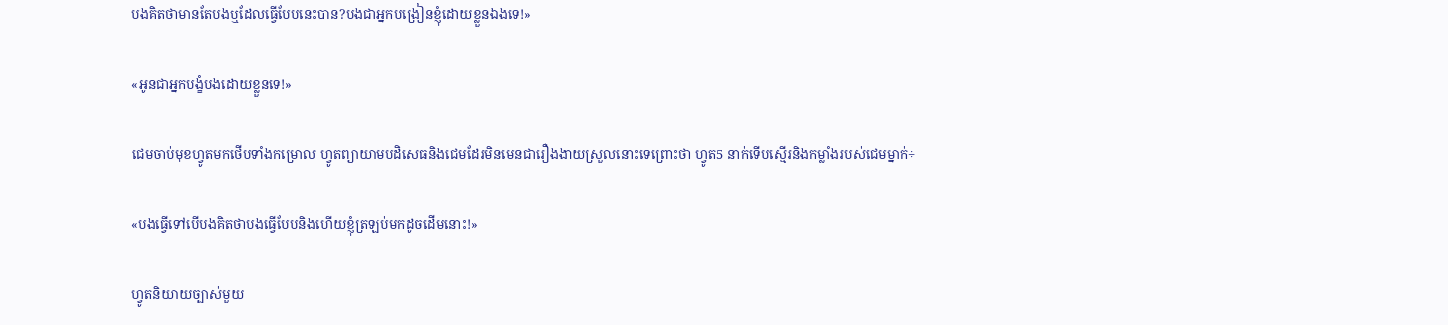បងគិតថាមានតែបងឬដែលធ្វើបែបនេះបាន?បងជាអ្នកបង្រៀនខ្ញុំដោយខ្លួនឯងទេ!»

«អូនជាអ្នកបង្ខំបងដោយខ្លួនទេ!»

ជេមចាប់មុខហ្វូតមកថើបទាំងកម្រោល ហ្វូតព្យាយាមបដិសេធនិងជេមដែរមិនមេនជារឿងងាយស្រួលនោះទេព្រោះថា ហ្វូត5 នាក់ទើបស្មើរនិងកម្លាំងរបស់ជេមម្នាក់÷

«បងធ្វើទៅបើបងគិតថាបងធ្វើបែបនិងហើយខ្ញុំត្រឡប់មកដូចដើមនោះ!»

ហ្វូតនិយាយច្បាស់មួយ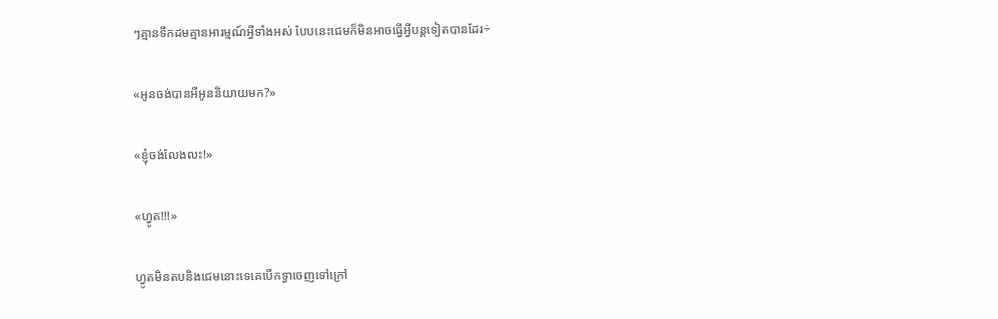ៗគ្មានទឹកដមគ្មានអារម្មណ៍អ្វីទាំងអស់ បែបនេះជេមក៏មិនអាចធ្វើអ្វីបន្តទៀតបានដែរ÷

«អូនចង់បានអីអូននិយាយមក?»

«ខ្ញុំចង់លែងលះ!»

«ហ្វូត!!!»

ហ្វូតមិនតបនិងជេមនោះទេគេបើកទ្វាចេញទៅក្រៅ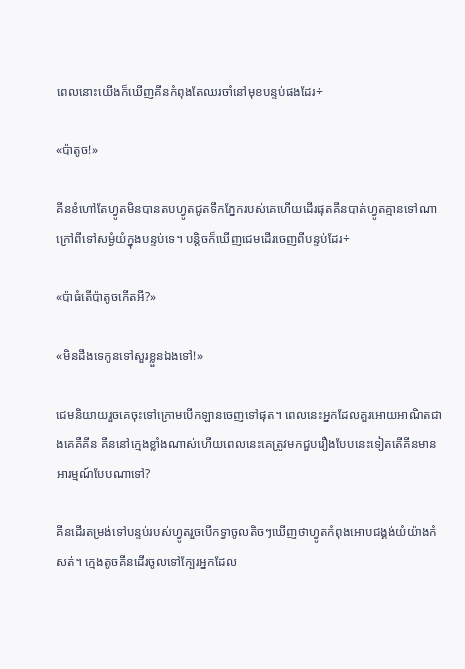ពេលនោះយើងក៏ឃើញគីនកំពុងតែឈរចាំនៅមុខបន្ទប់ផងដែរ÷

«ប៉ាតូច!»

គីនខំហៅតែហ្វូតមិនបានតបហ្វូតជូតទឹកភ្នែករបស់គេហើយដើរផុតគីនបាត់ហ្វូតគ្មានទៅណាក្រៅពីទៅសម្ងំយំក្នុងបន្ទប់ទេ។ បន្តិចក៏ឃើញជេមដើរចេញពីបន្ទប់ដែរ÷

«ប៉ាធំតើប៉ាតូចកើតអី?»

«មិនដឹងទេកូនទៅសួរខ្លួនឯងទៅ!»

ជេមនិយាយរួចគេចុះទៅក្រោមបើកឡានចេញទៅផុត។ ពេលនេះអ្នកដែលគួរអោយអាណិតជាងគេគឺគីន គីននៅក្មេងខ្លាំងណាស់ហើយពេលនេះគេត្រូវមកជួបរឿងបែបនេះទៀតតើគីនមានអារម្មណ៍បែបណាទៅ?

គីនដើរតម្រង់ទៅបន្ទប់របស់ហ្វូតរួចបើកទ្វាចូលតិចៗឃើញថាហ្វូតកំពុងអោបជង្គង់យំយ៉ាងកំសត់។ ក្មេងតូចគីនដើរចូលទៅក្បែរអ្នកដែល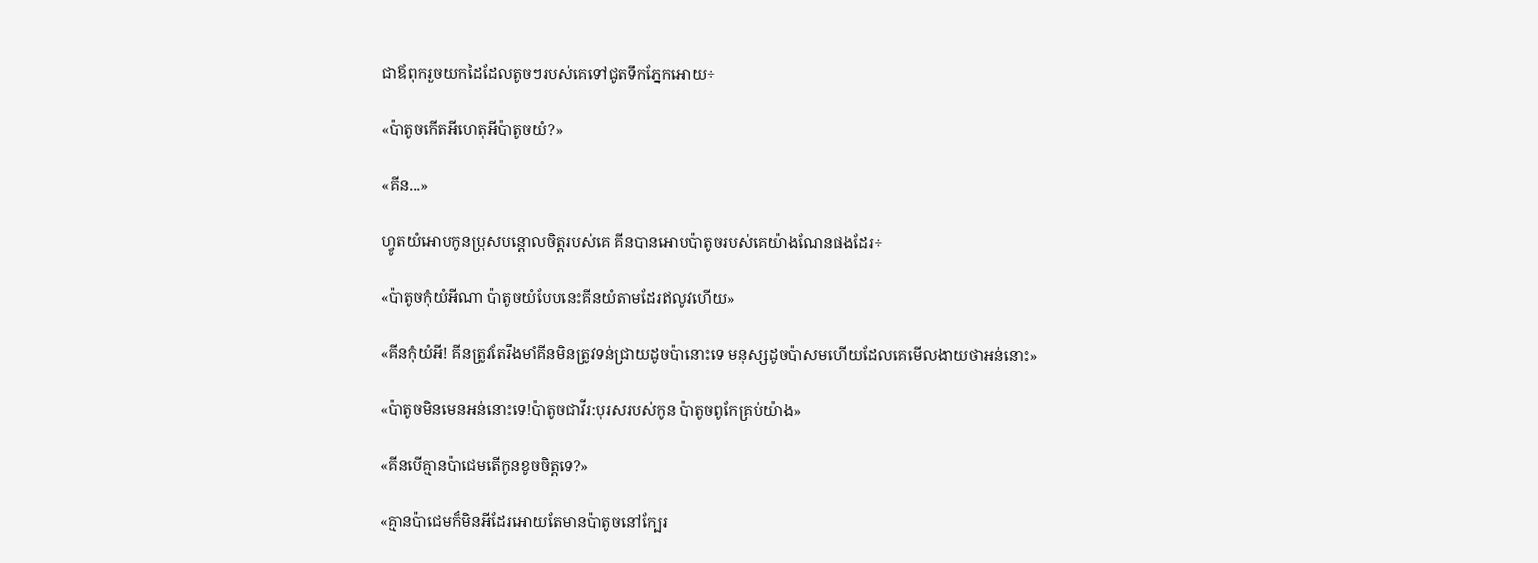ជាឪពុករួចយកដៃដែលតូចៗរបស់គេទៅជូតទឹកភ្នែកអោយ÷

«ប៉ាតូចកើតអីហេតុអីប៉ាតូចយំ?»

«គីន...»

ហ្វូតយំអោបកូនប្រុសបន្ដោលចិត្តរបស់គេ គីនបានអោបប៉ាតូចរបស់គេយ៉ាងណែនផងដែរ÷

«ប៉ាតូចកុំយំអីណា ប៉ាតូចយំបែបនេះគីនយំតាមដែរឥលូវហើយ»

«គីនកុំយំអី! គីនត្រូវតែរឹងមាំគីនមិនត្រូវទន់ជ្រាយដូចប៉ានោះទេ មនុស្សដូចប៉ាសមហើយដែលគេមើលងាយថាអន់នោះ»

«ប៉ាតូចមិនមេនអន់នោះទេ!ប៉ាតូចជាវីរ:បុរសរបស់កូន ប៉ាតូចពូកែគ្រប់យ៉ាង»

«គីនបើគ្មានប៉ាជេមតើកូនខូចចិត្តទេ?»

«គ្មានប៉ាជេមក៏មិនអីដែរអោយតែមានប៉ាតូចនៅក្បែរ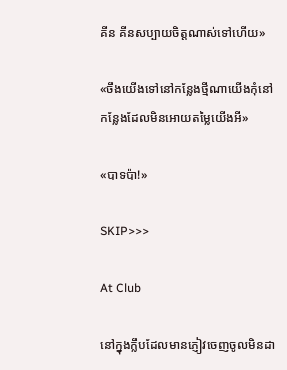គីន គីនសប្បាយចិត្តណាស់ទៅហើយ»

«ចឹងយើងទៅនៅកន្លែងថ្មីណាយើងកុំនៅកន្លែងដែលមិនអោយតម្លៃយើងអី»

«បាទប៉ា!»

SKIP>>>

At Club

នៅក្នុងក្លឹបដែលមានភ្ញៀវចេញចូលមិនដា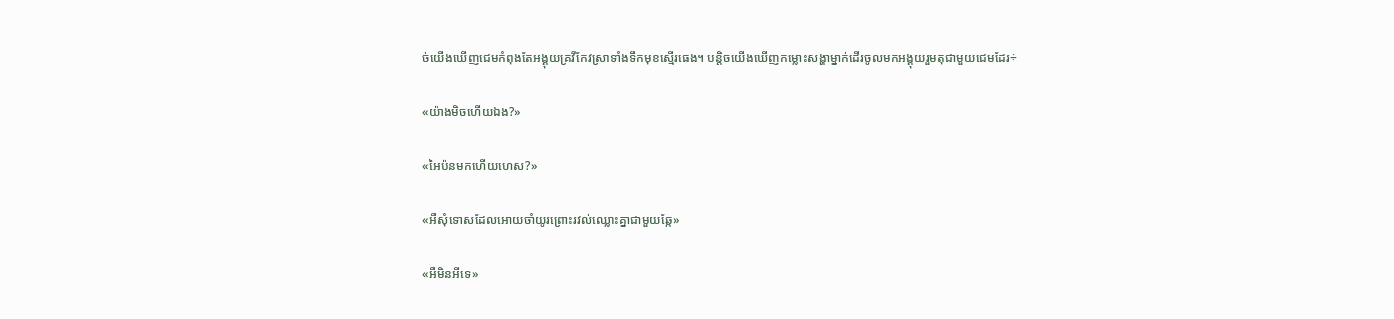ច់យើងឃើញជេមកំពុងតែអង្គុយគ្រវីកែវស្រាទាំងទឹកមុខស្មើរធេង។ បន្តិចយើងឃើញកម្លោះសង្ហាម្នាក់ដើរចូលមកអង្គុយរួមតុជាមួយជេមដែរ÷

«យ៉ាងមិចហើយឯង?»

«អៃប៉នមកហើយហេស?»

«អឺសុំទោសដែលអោយចាំយូរព្រោះរវល់ឈ្លោះគ្នាជាមួយឆ្កែ»

«អឺមិនអីទេ»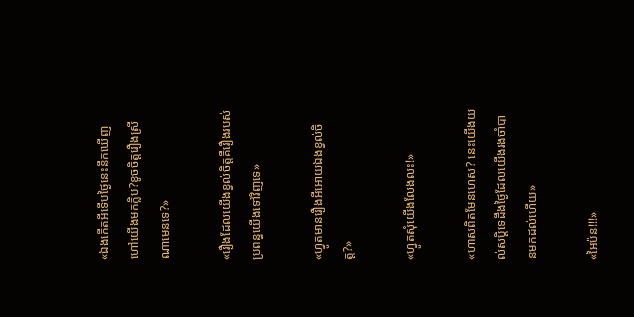«ឯងកើតអីទើបថ្ងៃនេះនឹកឃើញហៅយើងមកក្លិប?ខូចចិត្តរឿងស្រីណាមេនទេ?»

«រឿងដែលយើងខ្វល់ចិត្តគឺរឿងរបស់ប្រពន្ធយើងទៅវិញទេ»

«ហ្វូតមានរឿងអីអោយឯងខ្វល់ចិត្ត?»

«ហ្វូតសុំយើងលែងលះ!»

«ហាសពិតមែនហេស? នេះយើងយល់សប្តិទេដឹងថ្ងៃដែលយើងរងចាំបានមកដល់ហើយ»

«អៃប៉ន!!!»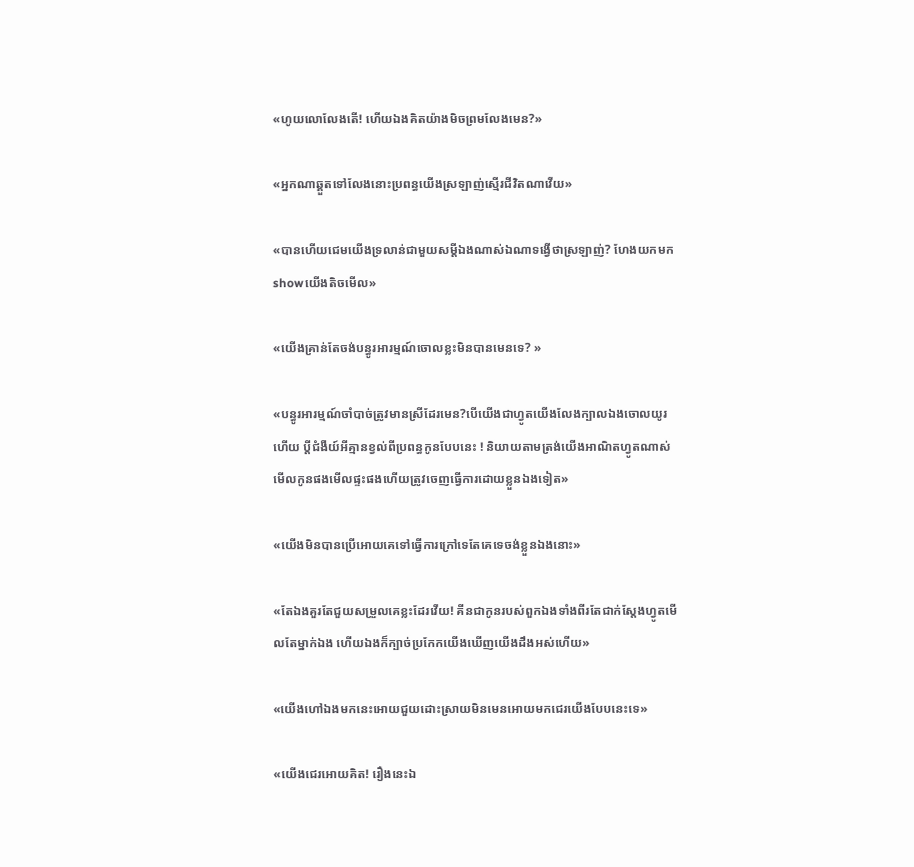«ហូយលោលែងតើ! ហើយឯងគិតយ៉ាងមិចព្រមលែងមេន?»

«អ្នកណាឆ្គួតទៅលែងនោះប្រពន្ធយើងស្រឡាញ់ស្មើរជីវិតណាវើយ»

«បានហើយជេមយើងទ្រលាន់ជាមួយសម្ដីឯងណាស់ឯណាទង្វើថាស្រឡាញ់? ហែងយកមកshowយើងតិចមើល»

«យើងគ្រាន់តែចង់បន្ធូរអារម្មណ៍ចោលខ្លះមិនបានមេនទេ? »

«បន្ធូរអារម្មណ៍ចាំបាច់ត្រូវមានស្រីដែរមេន?បើយើងជាហ្វូតយើងលែងក្បាលឯងចោលយូរហើយ ប្ដីជំងឺយ៍អីគ្មានខ្វល់ពីប្រពន្ធកូនបែបនេះ ! និយាយតាមត្រង់យើងអាណិតហ្វូតណាស់មើលកូនផងមើលផ្ទះផងហើយត្រូវចេញធ្វើការដោយខ្លួនឯងទៀត»

«យើងមិនបានប្រើអោយគេទៅធ្វើការក្រៅទេតែគេទេចង់ខ្លួនឯងនោះ»

«តែឯងគួរតែជួយសម្រួលគេខ្លះដែរវើយ! គីនជាកូនរបស់ពួកឯងទាំងពីរតែជាក់ស្ដែងហ្វូតមើលតែម្នាក់ឯង ហើយឯងក៏ក្បាច់ប្រកែកយើងឃើញយើងដឹងអស់ហើយ»

«យើងហៅឯងមកនេះអោយជួយដោះស្រាយមិនមេនអោយមកជេរយើងបែបនេះទេ»

«យើងជេរអោយគិត! រឿងនេះឯ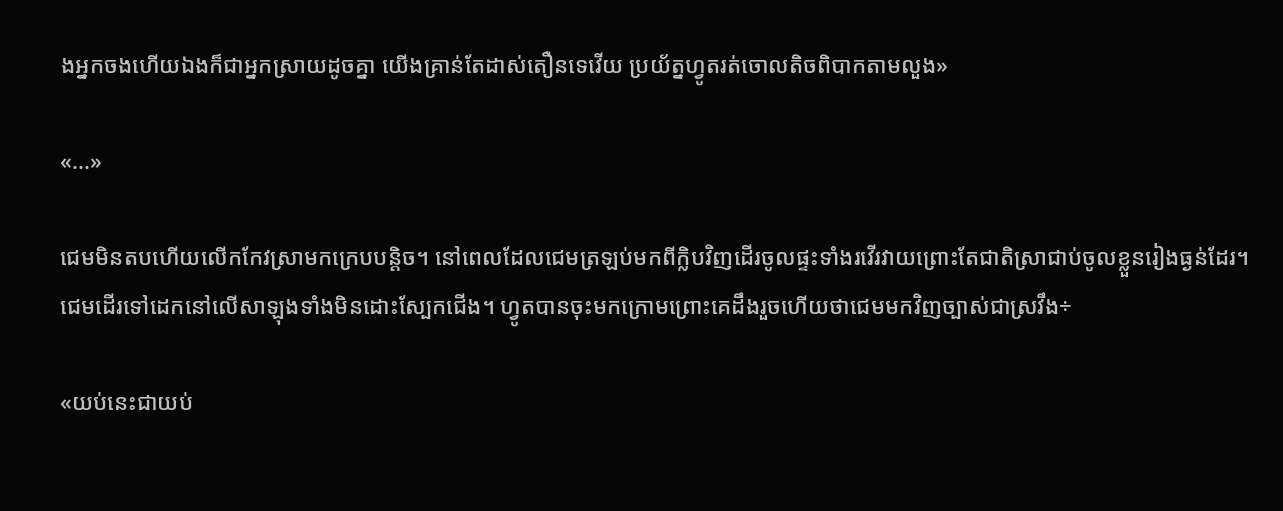ងអ្នកចងហើយឯងក៏ជាអ្នកស្រាយដូចគ្នា យើងគ្រាន់តែដាស់តឿនទេវើយ ប្រយ័ត្នហ្វូតរត់ចោលតិចពិបាកតាមលួង»

«...»

ជេមមិនតបហើយលើកកែវស្រាមកក្រេបបន្តិច។ នៅពេលដែលជេមត្រឡប់មកពីក្លិបវិញដើរចូលផ្ទះទាំងរវើរវាយព្រោះតែជាតិស្រាជាប់ចូលខ្លួនរៀងធ្ងន់ដែរ។ ជេមដើរទៅដេកនៅលើសាឡុងទាំងមិនដោះស្បែកជើង។ ហ្វូតបានចុះមកក្រោមព្រោះគេដឹងរួចហើយថាជេមមកវិញច្បាស់ជាស្រវឹង÷

«យប់នេះជាយប់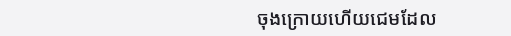ចុងក្រោយហើយជេមដែល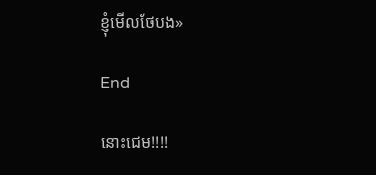ខ្ញុំមើលថែបង»

End

នោះជេម!!!!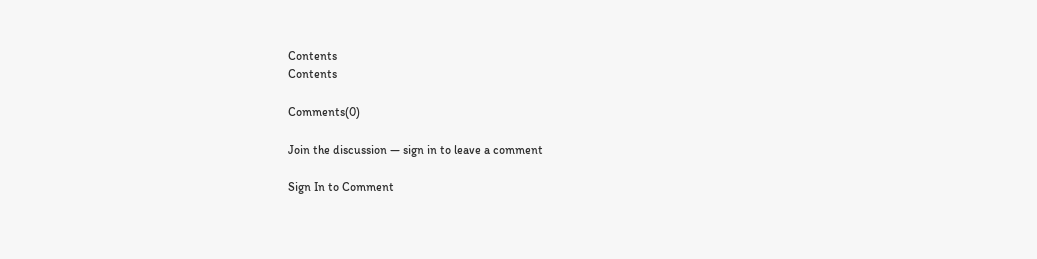Contents
Contents

Comments(0)

Join the discussion — sign in to leave a comment

Sign In to Comment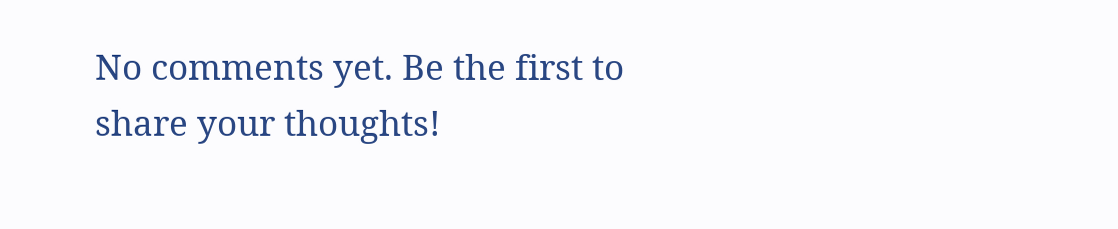No comments yet. Be the first to share your thoughts!